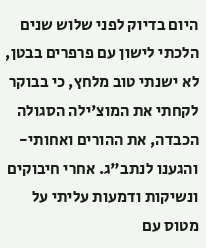היום בדיוק לפני שלוש שנים הלכתי לישון עם פרפרים בבטן, לא ישנתי טוב מלחץ, כי בבוקר לקחתי את המוצ'ילה הסגולה הכבדה, את ההורים ואחותי- והגענו לנתב"ג. אחרי חיבוקים ונשיקות ודמעות עליתי על מטוס עם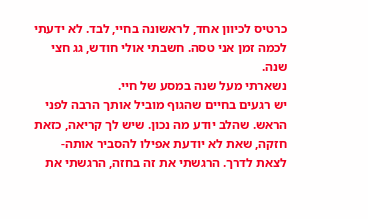כרטיס לכיוון אחד, לראשונה בחיי, לבד. לא ידעתי לכמה זמן אני טסה. חשבתי אולי חודש, גג חצי שנה.
נשארתי מעל שנה במסע של חיי.
יש רגעים בחיים שהגוף מוביל אותך הרבה לפני הראש. שהלב יודע מה נכון. שיש לך קריאה, כזאת חזקה, שאת לא יודעת אפילו להסביר אותה- לצאת לדרך. הרגשתי את זה בחזה, הרגשתי את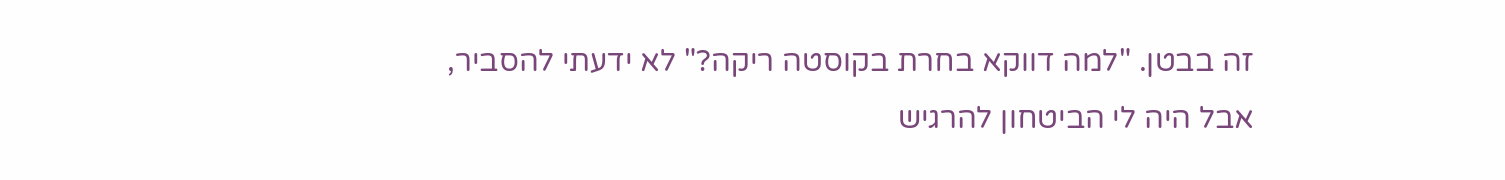זה בבטן. "למה דווקא בחרת בקוסטה ריקה?" לא ידעתי להסביר, אבל היה לי הביטחון להרגיש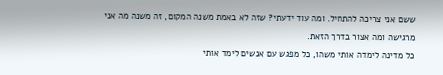ששם אני צריכה להתחיל. ומה עוד ידעתי? שזה לא באמת משנה המקום, זה משנה מה אני מרגישה ומה אצור בדרך הזאת.
כל מדינה לימדה אותי משהו, כל מפגש עם אנשים לימד אותי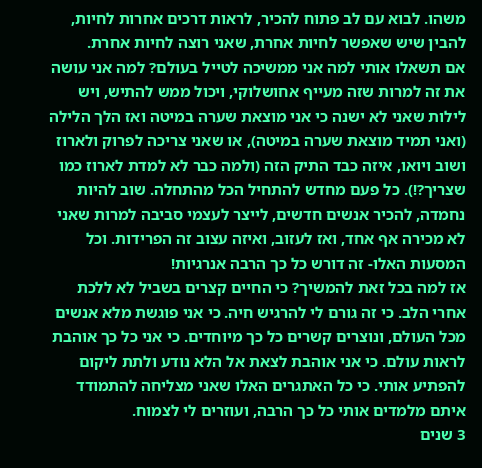משהו. לבוא עם לב פתוח להכיר, לראות דרכים אחרות לחיות, להבין שיש שאפשר לחיות אחרת, שאני רוצה לחיות אחרת.
אם תשאלו אותי למה אני ממשיכה לטייל בעולם? למה אני עושה את זה למרות שזה מעייף אחושלוקי, ויכול ממש להתיש, ויש לילות שאני לא ישנה כי אני מוצאת שערה במיטה ואז הלך הלילה (ואני תמיד מוצאת שערה במיטה), או שאני צריכה לפרוק ולארוז ושוב ויואו, איזה כבד התיק הזה (ולמה כבר לא למדת לארוז כמו שצריך?!). כל פעם מחדש להתחיל הכל מהתחלה. שוב להיות נחמדה, להכיר אנשים חדשים, לייצר לעצמי סביבה למרות שאני לא מכירה אף אחד, ואז לעזוב, ואיזה עצוב זה הפרידות. וכל המסעות האלו- זה דורש כל כך הרבה אנרגיות!
אז למה בכל זאת להמשיך? כי החיים קצרים בשביל לא ללכת אחרי הלב. כי זה גורם לי להרגיש חיה. כי אני פוגשת מלא אנשים מכל העולם, ונוצרים קשרים כל כך מיוחדים. כי אני כל כך אוהבת לראות עולם. כי אני אוהבת לצאת אל הלא נודע ולתת ליקום להפתיע אותי. כי כל האתגרים האלו שאני מצליחה להתמודד איתם מלמדים אותי כל כך הרבה, ועוזרים לי לצמוח.
3 שנים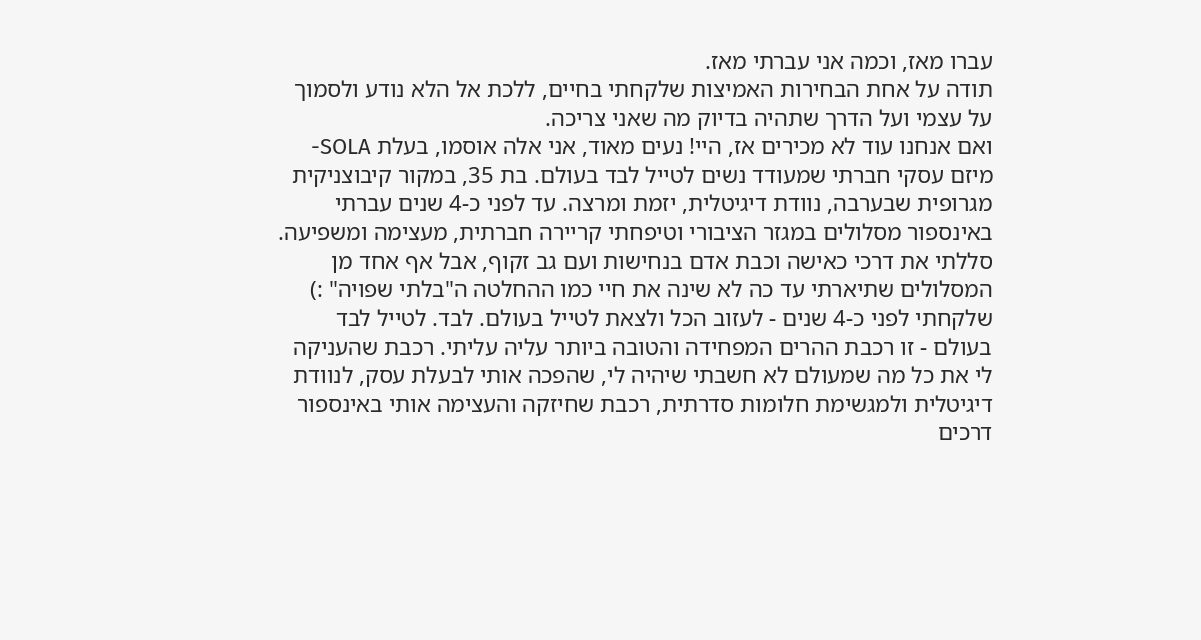עברו מאז, וכמה אני עברתי מאז.
תודה על אחת הבחירות האמיצות שלקחתי בחיים, ללכת אל הלא נודע ולסמוך על עצמי ועל הדרך שתהיה בדיוק מה שאני צריכה.
ואם אנחנו עוד לא מכירים אז, היי! נעים מאוד, אני אלה אוסמו, בעלת SOLA- מיזם עסקי חברתי שמעודד נשים לטייל לבד בעולם. בת 35, במקור קיבוצניקית מגרופית שבערבה, נוודת דיגיטלית, יזמת ומרצה. עד לפני כ-4 שנים עברתי באינספור מסלולים במגזר הציבורי וטיפחתי קריירה חברתית, מעצימה ומשפיעה. סללתי את דרכי כאישה וכבת אדם בנחישות ועם גב זקוף, אבל אף אחד מן המסלולים שתיארתי עד כה לא שינה את חיי כמו ההחלטה ה"בלתי שפויה" :) שלקחתי לפני כ-4 שנים - לעזוב הכל ולצאת לטייל בעולם. לבד. לטייל לבד בעולם - זו רכבת ההרים המפחידה והטובה ביותר עליה עליתי. רכבת שהעניקה לי את כל מה שמעולם לא חשבתי שיהיה לי, שהפכה אותי לבעלת עסק, לנוודת דיגיטלית ולמגשימת חלומות סדרתית, רכבת שחיזקה והעצימה אותי באינספור דרכים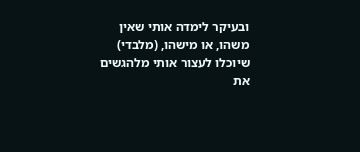ובעיקר לימדה אותי שאין משהו, או מישהו, (מלבדי) שיוכלו לעצור אותי מלהגשים את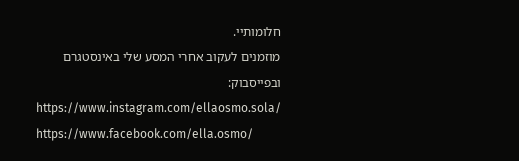חלומותיי.
מוזמנים לעקוב אחרי המסע שלי באינסטגרם ובפייסבוק:
https://www.instagram.com/ellaosmo.sola/
https://www.facebook.com/ella.osmo/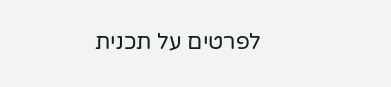לפרטים על תכנית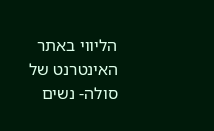הליווי באתר האינטרנט של סולה- נשים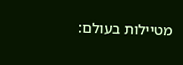מטיילות בעולם: